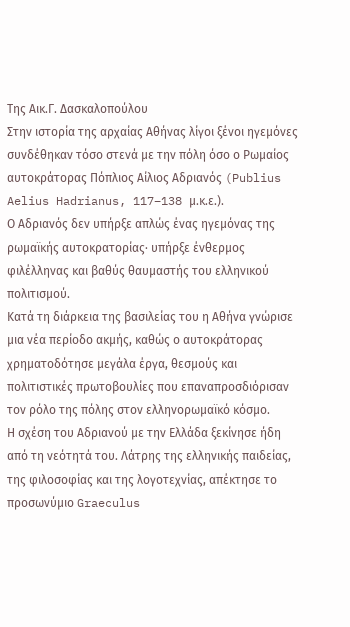Της Αικ.Γ. Δασκαλοπούλου
Στην ιστορία της αρχαίας Αθήνας λίγοι ξένοι ηγεμόνες συνδέθηκαν τόσο στενά με την πόλη όσο ο Ρωμαίος αυτοκράτορας Πόπλιος Αίλιος Αδριανός (Publius Aelius Hadrianus, 117–138 μ.κ.ε.).
Ο Αδριανός δεν υπήρξε απλώς ένας ηγεμόνας της ρωμαϊκής αυτοκρατορίας· υπήρξε ένθερμος φιλέλληνας και βαθύς θαυμαστής του ελληνικού πολιτισμού.
Κατά τη διάρκεια της βασιλείας του η Αθήνα γνώρισε μια νέα περίοδο ακμής, καθώς ο αυτοκράτορας χρηματοδότησε μεγάλα έργα, θεσμούς και πολιτιστικές πρωτοβουλίες που επαναπροσδιόρισαν τον ρόλο της πόλης στον ελληνορωμαϊκό κόσμο.
Η σχέση του Αδριανού με την Ελλάδα ξεκίνησε ήδη από τη νεότητά του. Λάτρης της ελληνικής παιδείας, της φιλοσοφίας και της λογοτεχνίας, απέκτησε το προσωνύμιο Graeculus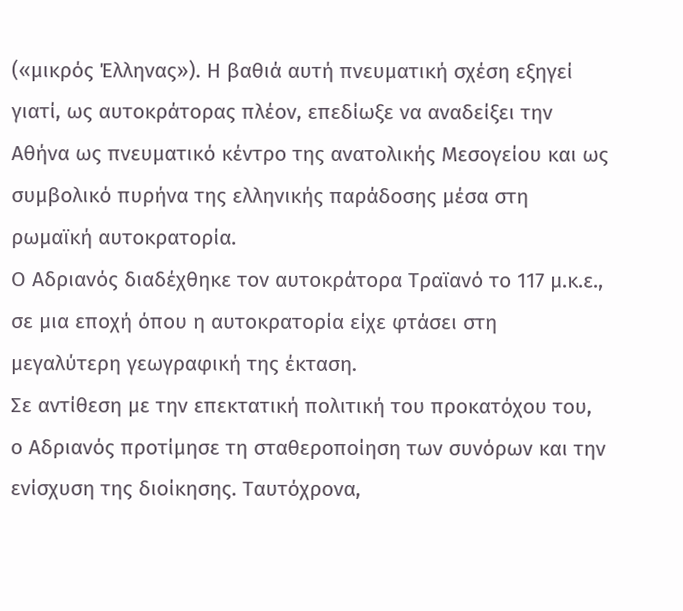(«μικρός Έλληνας»). Η βαθιά αυτή πνευματική σχέση εξηγεί γιατί, ως αυτοκράτορας πλέον, επεδίωξε να αναδείξει την Αθήνα ως πνευματικό κέντρο της ανατολικής Μεσογείου και ως συμβολικό πυρήνα της ελληνικής παράδοσης μέσα στη ρωμαϊκή αυτοκρατορία.
Ο Αδριανός διαδέχθηκε τον αυτοκράτορα Τραϊανό το 117 μ.κ.ε., σε μια εποχή όπου η αυτοκρατορία είχε φτάσει στη μεγαλύτερη γεωγραφική της έκταση.
Σε αντίθεση με την επεκτατική πολιτική του προκατόχου του, ο Αδριανός προτίμησε τη σταθεροποίηση των συνόρων και την ενίσχυση της διοίκησης. Ταυτόχρονα,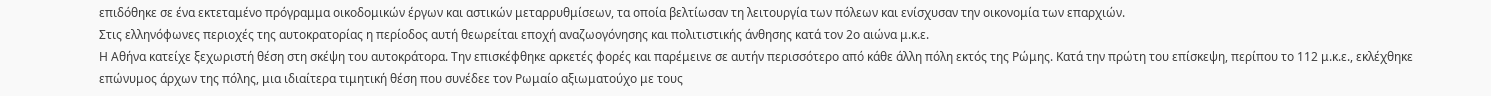επιδόθηκε σε ένα εκτεταμένο πρόγραμμα οικοδομικών έργων και αστικών μεταρρυθμίσεων, τα οποία βελτίωσαν τη λειτουργία των πόλεων και ενίσχυσαν την οικονομία των επαρχιών.
Στις ελληνόφωνες περιοχές της αυτοκρατορίας η περίοδος αυτή θεωρείται εποχή αναζωογόνησης και πολιτιστικής άνθησης κατά τον 2ο αιώνα μ.κ.ε.
Η Αθήνα κατείχε ξεχωριστή θέση στη σκέψη του αυτοκράτορα. Την επισκέφθηκε αρκετές φορές και παρέμεινε σε αυτήν περισσότερο από κάθε άλλη πόλη εκτός της Ρώμης. Κατά την πρώτη του επίσκεψη, περίπου το 112 μ.κ.ε., εκλέχθηκε επώνυμος άρχων της πόλης, μια ιδιαίτερα τιμητική θέση που συνέδεε τον Ρωμαίο αξιωματούχο με τους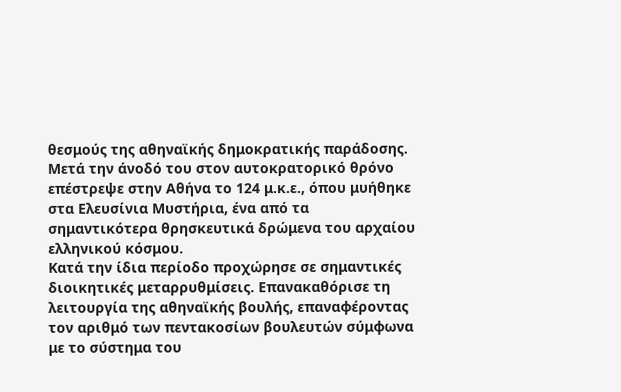θεσμούς της αθηναϊκής δημοκρατικής παράδοσης.
Μετά την άνοδό του στον αυτοκρατορικό θρόνο επέστρεψε στην Αθήνα το 124 μ.κ.ε., όπου μυήθηκε στα Ελευσίνια Μυστήρια, ένα από τα σημαντικότερα θρησκευτικά δρώμενα του αρχαίου ελληνικού κόσμου.
Κατά την ίδια περίοδο προχώρησε σε σημαντικές διοικητικές μεταρρυθμίσεις. Επανακαθόρισε τη λειτουργία της αθηναϊκής βουλής, επαναφέροντας τον αριθμό των πεντακοσίων βουλευτών σύμφωνα με το σύστημα του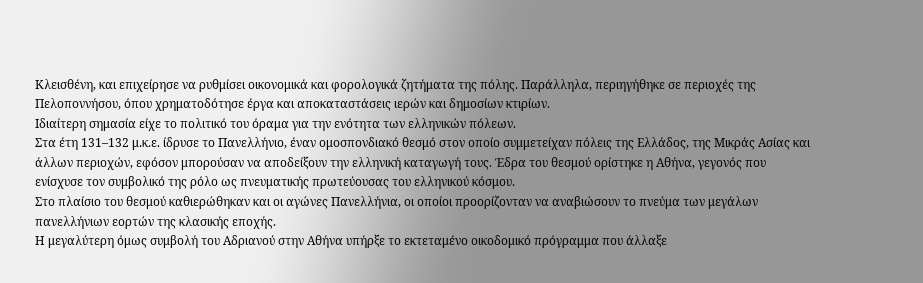Κλεισθένη, και επιχείρησε να ρυθμίσει οικονομικά και φορολογικά ζητήματα της πόλης. Παράλληλα, περιηγήθηκε σε περιοχές της Πελοποννήσου, όπου χρηματοδότησε έργα και αποκαταστάσεις ιερών και δημοσίων κτιρίων.
Ιδιαίτερη σημασία είχε το πολιτικό του όραμα για την ενότητα των ελληνικών πόλεων.
Στα έτη 131–132 μ.κ.ε. ίδρυσε το Πανελλήνιο, έναν ομοσπονδιακό θεσμό στον οποίο συμμετείχαν πόλεις της Ελλάδος, της Μικράς Ασίας και άλλων περιοχών, εφόσον μπορούσαν να αποδείξουν την ελληνική καταγωγή τους. Έδρα του θεσμού ορίστηκε η Αθήνα, γεγονός που ενίσχυσε τον συμβολικό της ρόλο ως πνευματικής πρωτεύουσας του ελληνικού κόσμου.
Στο πλαίσιο του θεσμού καθιερώθηκαν και οι αγώνες Πανελλήνια, οι οποίοι προορίζονταν να αναβιώσουν το πνεύμα των μεγάλων πανελλήνιων εορτών της κλασικής εποχής.
Η μεγαλύτερη όμως συμβολή του Αδριανού στην Αθήνα υπήρξε το εκτεταμένο οικοδομικό πρόγραμμα που άλλαξε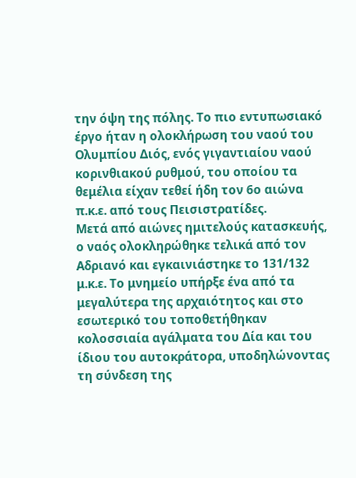την όψη της πόλης. Το πιο εντυπωσιακό έργο ήταν η ολοκλήρωση του ναού του Ολυμπίου Διός, ενός γιγαντιαίου ναού κορινθιακού ρυθμού, του οποίου τα θεμέλια είχαν τεθεί ήδη τον 6ο αιώνα π.κ.ε. από τους Πεισιστρατίδες.
Μετά από αιώνες ημιτελούς κατασκευής, ο ναός ολοκληρώθηκε τελικά από τον Αδριανό και εγκαινιάστηκε το 131/132 μ.κ.ε. Το μνημείο υπήρξε ένα από τα μεγαλύτερα της αρχαιότητος και στο εσωτερικό του τοποθετήθηκαν κολοσσιαία αγάλματα του Δία και του ίδιου του αυτοκράτορα, υποδηλώνοντας τη σύνδεση της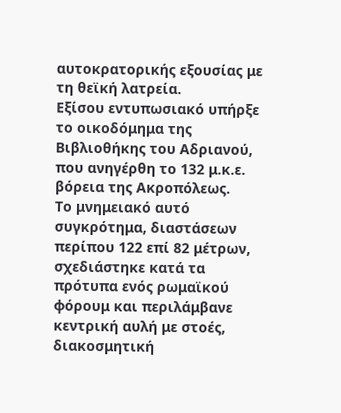αυτοκρατορικής εξουσίας με τη θεϊκή λατρεία.
Εξίσου εντυπωσιακό υπήρξε το οικοδόμημα της Βιβλιοθήκης του Αδριανού, που ανηγέρθη το 132 μ.κ.ε. βόρεια της Ακροπόλεως.
Το μνημειακό αυτό συγκρότημα, διαστάσεων περίπου 122 επί 82 μέτρων, σχεδιάστηκε κατά τα πρότυπα ενός ρωμαϊκού φόρουμ και περιλάμβανε κεντρική αυλή με στοές, διακοσμητική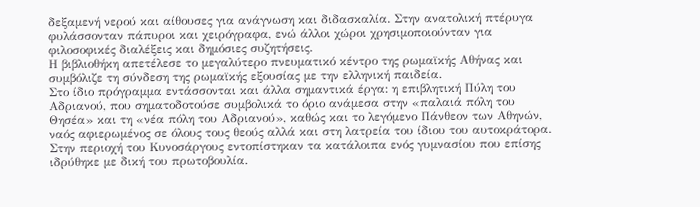δεξαμενή νερού και αίθουσες για ανάγνωση και διδασκαλία. Στην ανατολική πτέρυγα φυλάσσονταν πάπυροι και χειρόγραφα, ενώ άλλοι χώροι χρησιμοποιούνταν για φιλοσοφικές διαλέξεις και δημόσιες συζητήσεις.
Η βιβλιοθήκη απετέλεσε το μεγαλύτερο πνευματικό κέντρο της ρωμαϊκής Αθήνας και συμβόλιζε τη σύνδεση της ρωμαϊκής εξουσίας με την ελληνική παιδεία.
Στο ίδιο πρόγραμμα εντάσσονται και άλλα σημαντικά έργα: η επιβλητική Πύλη του Αδριανού, που σηματοδοτούσε συμβολικά το όριο ανάμεσα στην «παλαιά πόλη του Θησέα» και τη «νέα πόλη του Αδριανού», καθώς και το λεγόμενο Πάνθεον των Αθηνών, ναός αφιερωμένος σε όλους τους θεούς αλλά και στη λατρεία του ίδιου του αυτοκράτορα. Στην περιοχή του Κυνοσάργους εντοπίστηκαν τα κατάλοιπα ενός γυμνασίου που επίσης ιδρύθηκε με δική του πρωτοβουλία.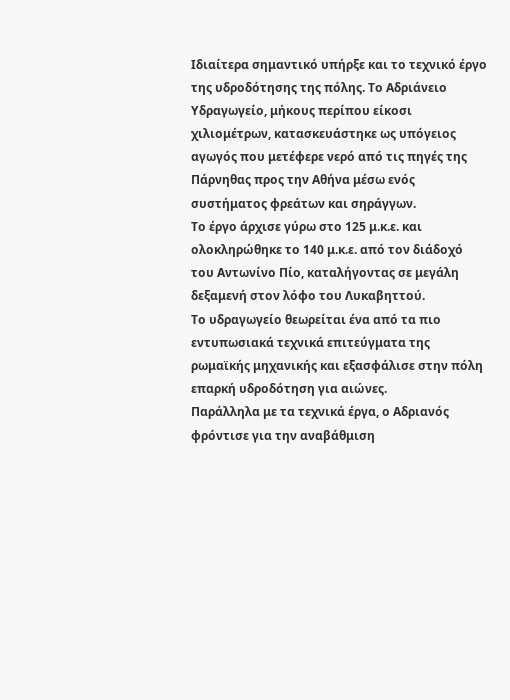Ιδιαίτερα σημαντικό υπήρξε και το τεχνικό έργο της υδροδότησης της πόλης. Το Αδριάνειο Υδραγωγείο, μήκους περίπου είκοσι χιλιομέτρων, κατασκευάστηκε ως υπόγειος αγωγός που μετέφερε νερό από τις πηγές της Πάρνηθας προς την Αθήνα μέσω ενός συστήματος φρεάτων και σηράγγων.
Το έργο άρχισε γύρω στο 125 μ.κ.ε. και ολοκληρώθηκε το 140 μ.κ.ε. από τον διάδοχό του Αντωνίνο Πίο, καταλήγοντας σε μεγάλη δεξαμενή στον λόφο του Λυκαβηττού.
Το υδραγωγείο θεωρείται ένα από τα πιο εντυπωσιακά τεχνικά επιτεύγματα της ρωμαϊκής μηχανικής και εξασφάλισε στην πόλη επαρκή υδροδότηση για αιώνες.
Παράλληλα με τα τεχνικά έργα, ο Αδριανός φρόντισε για την αναβάθμιση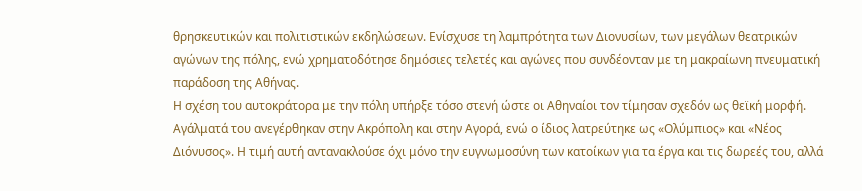θρησκευτικών και πολιτιστικών εκδηλώσεων. Ενίσχυσε τη λαμπρότητα των Διονυσίων, των μεγάλων θεατρικών αγώνων της πόλης, ενώ χρηματοδότησε δημόσιες τελετές και αγώνες που συνδέονταν με τη μακραίωνη πνευματική παράδοση της Αθήνας.
Η σχέση του αυτοκράτορα με την πόλη υπήρξε τόσο στενή ώστε οι Αθηναίοι τον τίμησαν σχεδόν ως θεϊκή μορφή. Αγάλματά του ανεγέρθηκαν στην Ακρόπολη και στην Αγορά, ενώ ο ίδιος λατρεύτηκε ως «Ολύμπιος» και «Νέος Διόνυσος». Η τιμή αυτή αντανακλούσε όχι μόνο την ευγνωμοσύνη των κατοίκων για τα έργα και τις δωρεές του, αλλά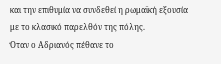και την επιθυμία να συνδεθεί η ρωμαϊκή εξουσία με το κλασικό παρελθόν της πόλης.
Όταν ο Αδριανός πέθανε το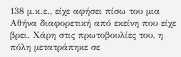138 μ.κ.ε., είχε αφήσει πίσω του μια Αθήνα διαφορετική από εκείνη που είχε βρει. Χάρη στις πρωτοβουλίες του, η πόλη μετατράπηκε σε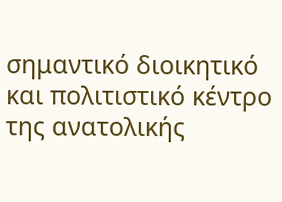σημαντικό διοικητικό και πολιτιστικό κέντρο της ανατολικής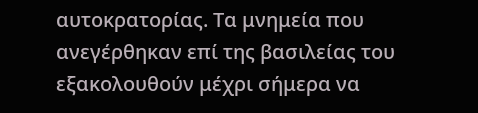αυτοκρατορίας. Τα μνημεία που ανεγέρθηκαν επί της βασιλείας του εξακολουθούν μέχρι σήμερα να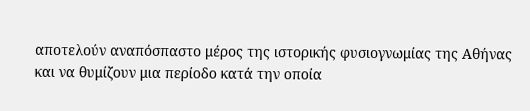αποτελούν αναπόσπαστο μέρος της ιστορικής φυσιογνωμίας της Αθήνας και να θυμίζουν μια περίοδο κατά την οποία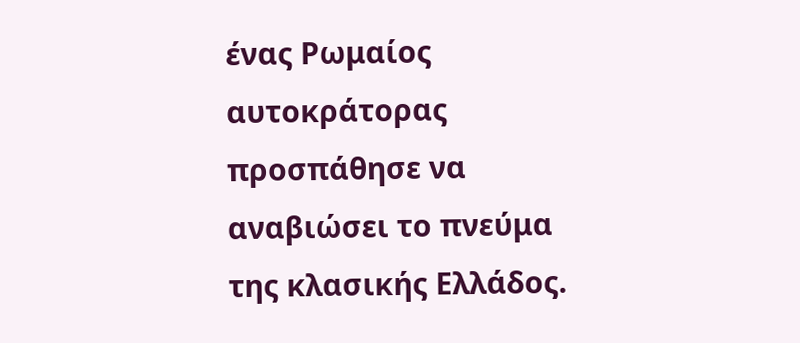ένας Ρωμαίος αυτοκράτορας προσπάθησε να αναβιώσει το πνεύμα της κλασικής Ελλάδος.